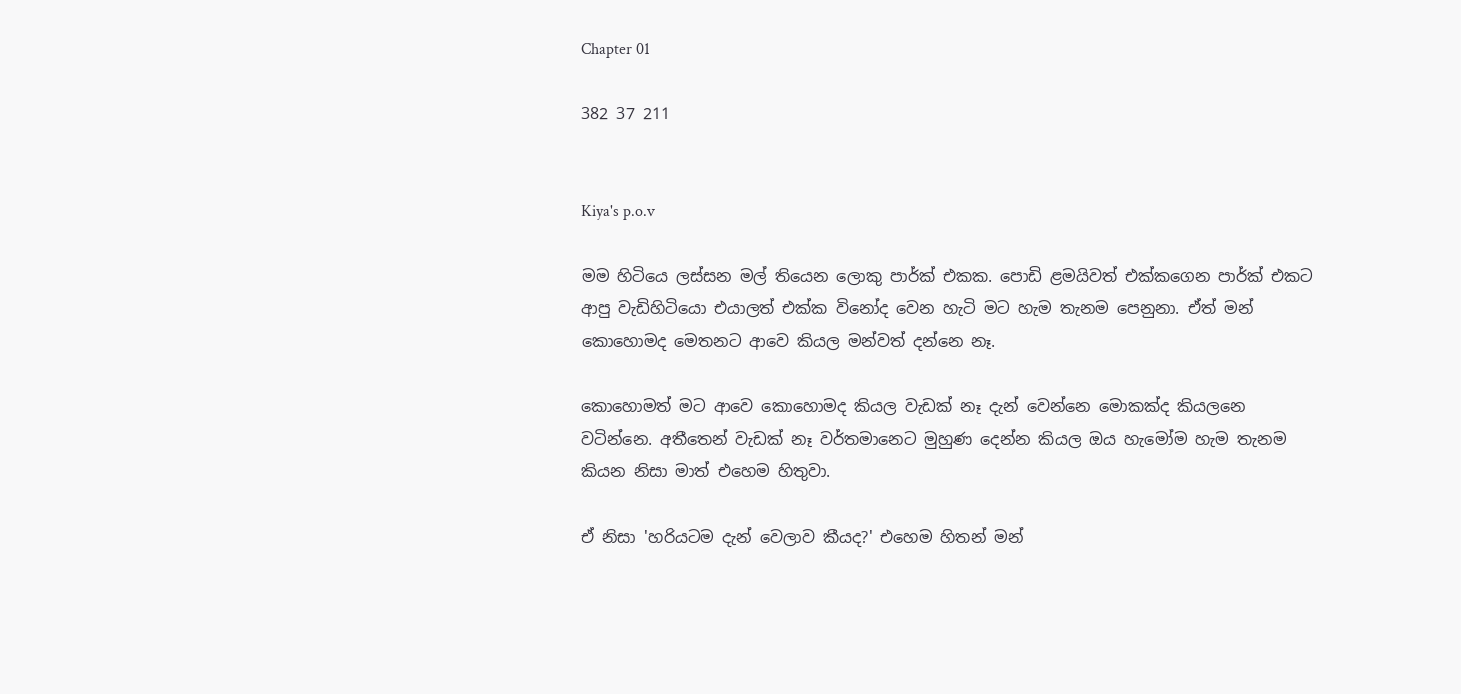Chapter 01

382 37 211


Kiya's p.o.v

මම හිටියෙ ලස්සන මල් තියෙන ලොකු පාර්ක් එකක. පොඩි ළමයිවත් එක්කගෙන පාර්ක් එකට ආපු වැඩිහිටියො එයාලත් එක්ක විනෝද වෙන හැටි මට හැම තැනම පෙනුනා. ඒත් මන් කොහොමද මෙතනට ආවෙ කියල මන්වත් දන්නෙ නෑ.

කොහොමත් මට ආවෙ කොහොමද කියල වැඩක් නෑ දැන් වෙන්නෙ මොකක්ද කියලනෙ වටින්නෙ. අතීතෙන් වැඩක් නෑ වර්තමානෙට මුහුණ දෙන්න කියල ඔය හැමෝම හැම තැනම කියන නිසා මාත් එහෙම හිතුවා.

ඒ නිසා 'හරියටම දැන් වෙලාව කීයද?' එහෙම හිතන් මන්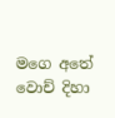මගෙ අතේ වොච් දිහා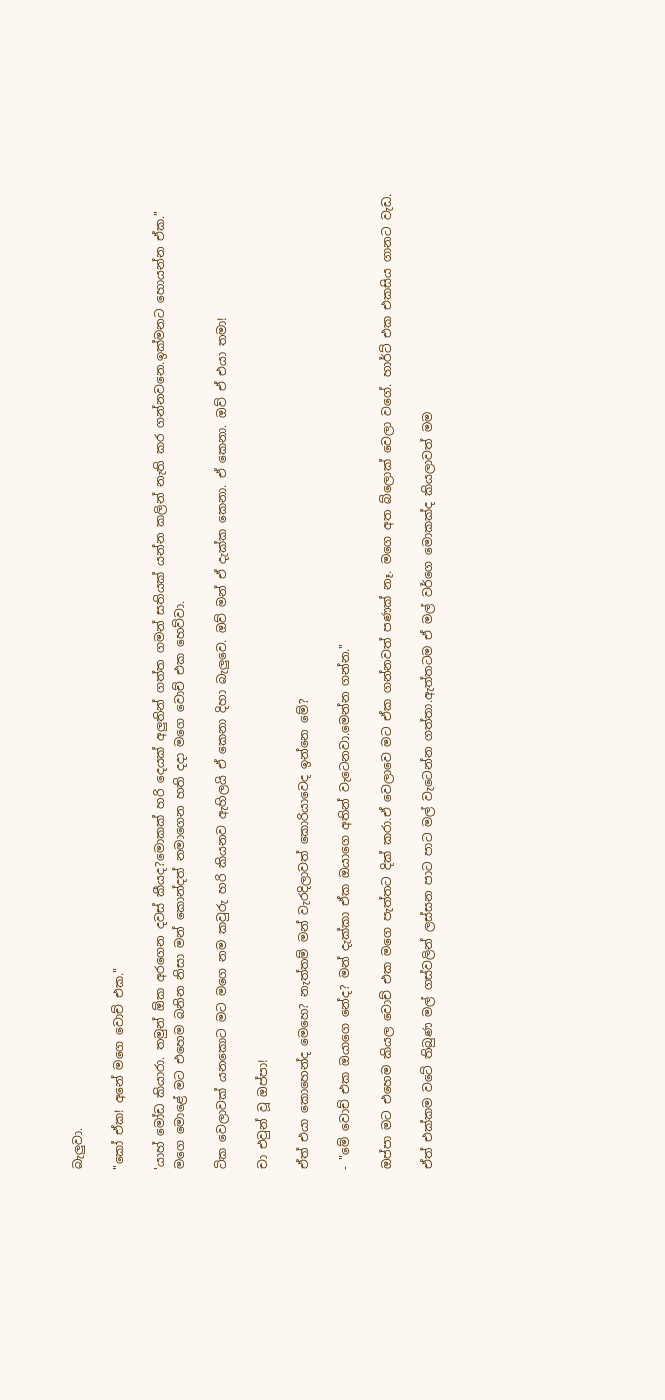බැලුවා.

"කෝ ඒක! අනේ මගෙ වොච් එක."

'යාහ් මෝඩ කියාරා. තමුන් ඕක අරගෙන දවස් කීයද?මොකක් හරි දෙයක් අලුතින් ගත්ත ගමන් සතියක් යන්න කලින් නැති කර ගන්නවනෙ.ඉක්මනට හොයන්න ඒක."
මගෙ මොළේ මට එහෙම බනින නිසා මන් කොන්දත් නමාගෙන හති දදා මගෙ වොච් එක හෙව්වා.

ටික වෙලාවක් යනකොට මට මගෙ නම කවුරු හරි කියනව ඇහිලයි ඒ කෙනා දිහා බැලුවෙ. ඔව් මන් ඒ දැක්ක කෙනා. ඒ කෙනා. ඔව් ඒ එයා තමා!

චා එවුන් වූ ඔප්පා!

ඒත් එයා කොහෙන්ද මෙහෙ? නැත්තම් මන් වැරදිලාවත් කොරියාවෙද ඉන්නෙ මේ?

- "මේ වොච් එක ඔයාගෙ නේද? මන් දැක්කා ඒක ඔයාගෙ අතින් වැටෙනවා.මෙන්න ගන්න."

ඔප්පා මට එහෙම කියල වොච් එක මගෙ පැත්තට දික් කරා.ඒ වෙලාවෙ මට ඒක ගන්නවත් පණක් නෑ. මගෙ අත බ්ලොක් වෙලා වගේ. හාර්ට් එක එකසිය ගානට වැඩ.

ඒත් එක්කම වටේ තිබුණ මල් ගස්වලින් ලස්සන පාට පාට මල් වැටෙන්න ගත්තා.ඇත්තටම ඒ මල් වර්ගෙ මොකක්ද කියලාවත් මම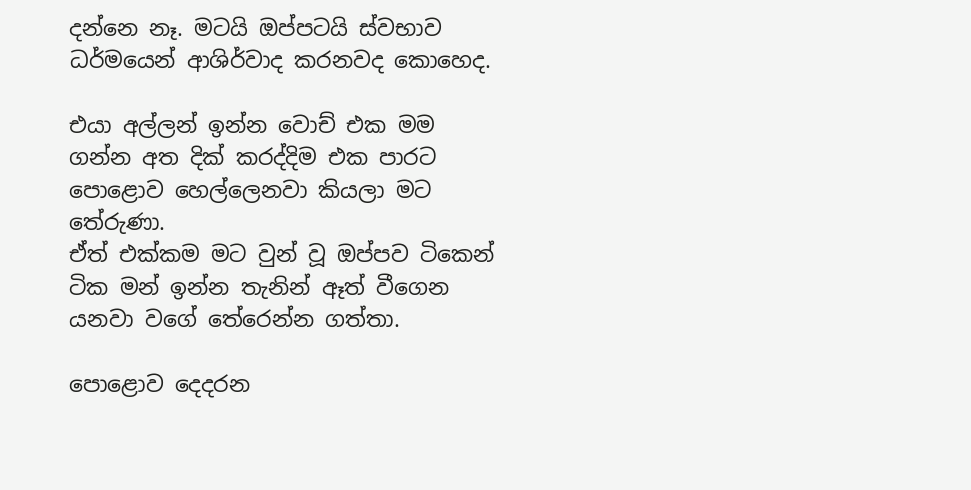දන්නෙ නෑ. මටයි ඔප්පටයි ස්වභාව ධර්මයෙන් ආශිර්වාද කරනවද කොහෙද.

එයා අල්ලන් ඉන්න වොච් එක මම ගන්න අත දික් කරද්දිම එක පාරට පොළොව හෙල්ලෙනවා කියලා මට තේරුණා.
ඒත් එක්කම මට වුන් වූ ඔප්පව ටිකෙන් ටික මන් ඉන්න තැනින් ඈත් වීගෙන යනවා වගේ තේරෙන්න ගත්තා.

පොළොව දෙදරන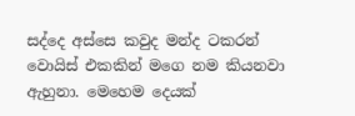සද්දෙ අස්සෙ කවුද මන්ද ටකරන් වොයිස් එකකින් මගෙ නම කියනවා ඇහුනා. මෙහෙම දෙයක්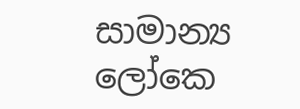සාමාන්‍ය ලෝකෙ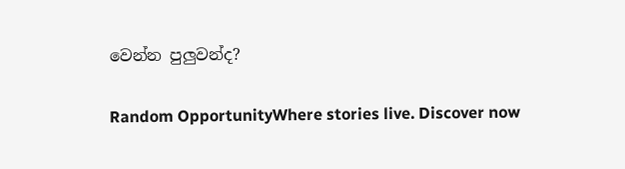වෙන්න පුලුවන්ද?

Random OpportunityWhere stories live. Discover now